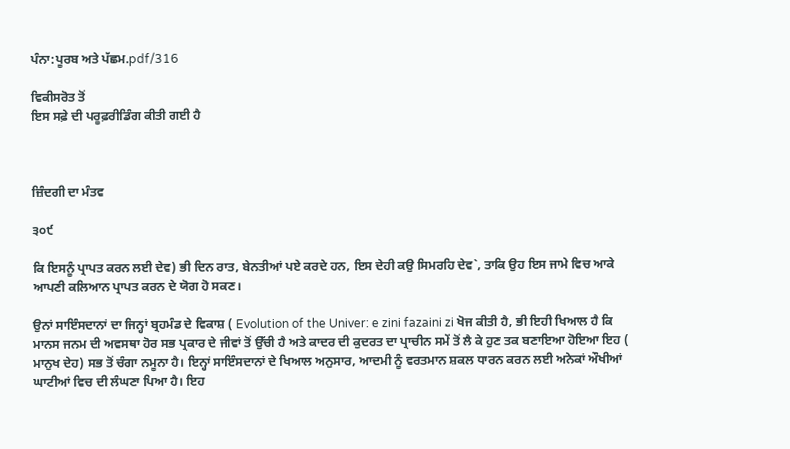ਪੰਨਾ:ਪੂਰਬ ਅਤੇ ਪੱਛਮ.pdf/316

ਵਿਕੀਸਰੋਤ ਤੋਂ
ਇਸ ਸਫ਼ੇ ਦੀ ਪਰੂਫ਼ਰੀਡਿੰਗ ਕੀਤੀ ਗਈ ਹੈ



ਜ਼ਿੰਦਗੀ ਦਾ ਮੰਤਵ

੩੦੯

ਕਿ ਇਸਨੂੰ ਪ੍ਰਾਪਤ ਕਰਨ ਲਈ ਦੇਵ) ਭੀ ਦਿਨ ਰਾਤ, ਬੇਨਤੀਆਂ ਪਏ ਕਰਦੇ ਹਨ, ਇਸ ਦੇਹੀ ਕਉ ਸਿਮਰਹਿ ਦੇਵ`, ਤਾਕਿ ਉਹ ਇਸ ਜਾਮੇ ਵਿਚ ਆਕੇ ਆਪਣੀ ਕਲਿਆਨ ਪ੍ਰਾਪਤ ਕਰਨ ਦੇ ਯੋਗ ਹੋ ਸਕਣ।

ਉਨਾਂ ਸਾਇੰਸਦਾਨਾਂ ਦਾ ਜਿਨ੍ਹਾਂ ਬ੍ਰਹਮੰਡ ਦੇ ਵਿਕਾਸ਼ ( Evolution of the Univer: e zini fazaini zi ਖੋਜ ਕੀਤੀ ਹੈ, ਭੀ ਇਹੀ ਖਿਆਲ ਹੈ ਕਿ ਮਾਨਸ ਜਨਮ ਦੀ ਅਵਸਥਾ ਹੋਰ ਸਭ ਪ੍ਰਕਾਰ ਦੇ ਜੀਵਾਂ ਤੋਂ ਉੱਚੀ ਹੈ ਅਤੇ ਕਾਦਰ ਦੀ ਕੁਦਰਤ ਦਾ ਪ੍ਰਾਚੀਨ ਸਮੇਂ ਤੋਂ ਲੈ ਕੇ ਹੁਣ ਤਕ ਬਣਾਇਆ ਹੋਇਆ ਇਹ ( ਮਾਨੁਖ ਦੇਹ) ਸਭ ਤੋਂ ਚੰਗਾ ਨਮੂਨਾ ਹੈ। ਇਨ੍ਹਾਂ ਸਾਇੰਸਦਾਨਾਂ ਦੇ ਖਿਆਲ ਅਨੁਸਾਰ, ਆਦਮੀ ਨੂੰ ਵਰਤਮਾਨ ਸ਼ਕਲ ਧਾਰਨ ਕਰਨ ਲਈ ਅਨੇਕਾਂ ਔਖੀਆਂ ਘਾਟੀਆਂ ਵਿਚ ਦੀ ਲੰਘਣਾ ਪਿਆ ਹੈ। ਇਹ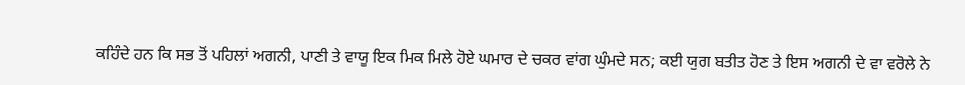ਕਹਿੰਦੇ ਹਨ ਕਿ ਸਭ ਤੋਂ ਪਹਿਲਾਂ ਅਗਨੀ, ਪਾਣੀ ਤੇ ਵਾਯੂ ਇਕ ਮਿਕ ਮਿਲੇ ਹੋਏ ਘਮਾਰ ਦੇ ਚਕਰ ਵਾਂਗ ਘੁੰਮਦੇ ਸਨ; ਕਈ ਯੁਗ ਬਤੀਤ ਹੋਣ ਤੇ ਇਸ ਅਗਨੀ ਦੇ ਵਾ ਵਰੋਲੇ ਨੇ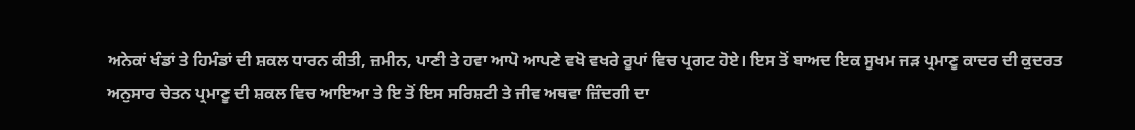ਅਨੇਕਾਂ ਖੰਡਾਂ ਤੇ ਹਿਮੰਡਾਂ ਦੀ ਸ਼ਕਲ ਧਾਰਨ ਕੀਤੀ, ਜ਼ਮੀਨ, ਪਾਣੀ ਤੇ ਹਵਾ ਆਪੋ ਆਪਣੇ ਵਖੋ ਵਖਰੇ ਰੂਪਾਂ ਵਿਚ ਪ੍ਰਗਟ ਹੋਏ। ਇਸ ਤੋਂ ਬਾਅਦ ਇਕ ਸੂਖਮ ਜੜ ਪ੍ਰਮਾਣੂ ਕਾਦਰ ਦੀ ਕੁਦਰਤ ਅਨੁਸਾਰ ਚੇਤਨ ਪ੍ਰਮਾਣੂ ਦੀ ਸ਼ਕਲ ਵਿਚ ਆਇਆ ਤੇ ਇ ਤੋਂ ਇਸ ਸਰਿਸ਼ਟੀ ਤੇ ਜੀਵ ਅਥਵਾ ਜ਼ਿੰਦਗੀ ਦਾ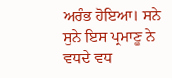ਅਰੰਭ ਹੋਇਆ। ਸਨੇ ਸੁਨੇ ਇਸ ਪ੍ਰਮਾਣੂ ਨੇ ਵਧਦੇ ਵਧ